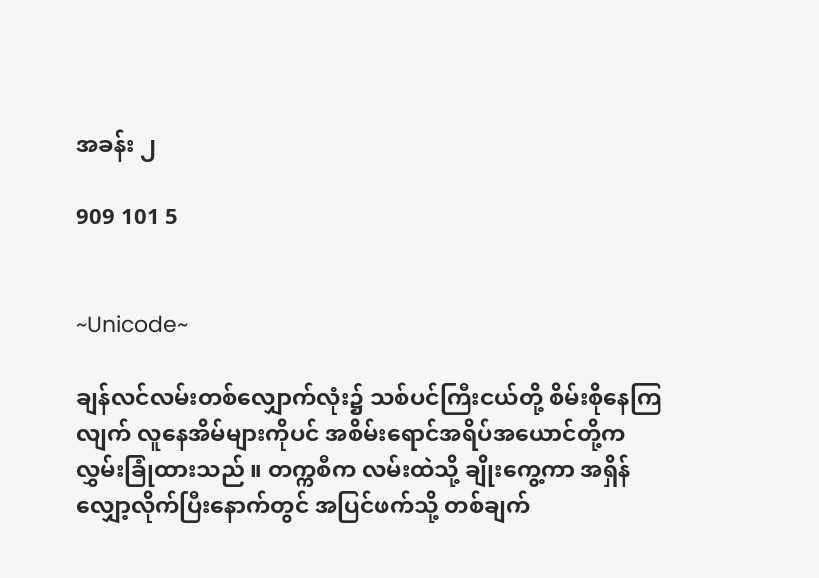အခန်း ၂

909 101 5


~Unicode~

ချန်လင်လမ်းတစ်လျှောက်လုံး၌ သစ်ပင်ကြီးငယ်တို့ စိမ်းစိုနေကြလျက် လူနေအိမ်များကိုပင် အစိမ်းရောင်အရိပ်အယောင်တို့က လွှမ်းခြုံထားသည် ။ တက္ကစီက လမ်းထဲသို့ ချိုးကွေ့ကာ အရှိန်လျှော့လိုက်ပြီးနောက်တွင် အပြင်ဖက်သို့ တစ်ချက်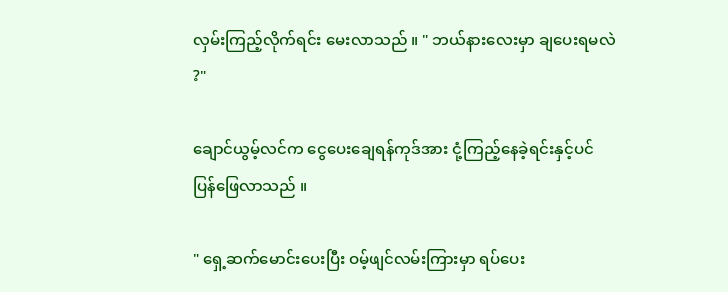လှမ်းကြည့်လိုက်ရင်း မေးလာသည် ။ " ဘယ်နားလေးမှာ ချပေးရမလဲ ?"

ချောင်ယွမ့်လင်က ငွေပေးချေရန်ကုဒ်အား ငုံ့ကြည့်နေခဲ့ရင်းနှင့်ပင် ပြန်ဖြေလာသည် ။

" ရှေ့ဆက်မောင်းပေးပြီး ဝမ့်ဖျင်လမ်းကြားမှာ ရပ်ပေး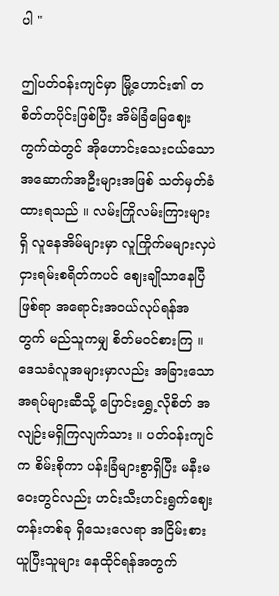ပါ "

ဤပတ်ဝန်းကျင်မှာ မြို့ဟောင်း၏ တစိတ်တပိုင်းဖြစ်ပြီး အိမ်ခြံမြေဈေးကွက်ထဲတွင် အို‌ဟောင်းသေးငယ်သော အဆောက်အဦးများအဖြစ် သတ်မှတ်ခံထားရသည် ။ လမ်းကြိုလမ်းကြားများရှိ လူနေအိမ်များမှာ လူကြိုက်မများလှပဲ ငှားရမ်းစရိတ်ကပင် ဈေးချိုသာနေပြီဖြစ်ရာ အရောင်းအဝယ်လုပ်ရန်အတွက် မည်သူကမျှ စိတ်မဝင်စားကြ ။ ဒေသခံလူအများမှာလည်း အခြားသောအရပ်များဆီသို့ ပြောင်းရွှေ့လိုစိတ် အလျဉ်းမရှိကြလျက်သား ။ ပတ်ဝန်းကျင်က စိမ်းစိုကာ ပန်းခြံများစွာရှိပြီး မနီးမဝေးတွင်လည်း ဟင်းသီးဟင်းရွက်ဈေးတန်းတစ်ခု ရှိသေးလေရာ အငြိမ်းစားယူပြီးသူများ နေထိုင်ရန်အတွက်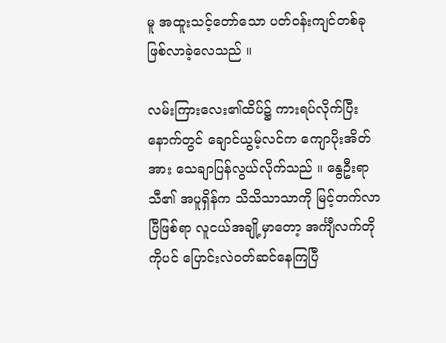မူ အထူးသင့်တော်သော ပတ်ဝန်းကျင်တစ်ခု ဖြစ်လာခဲ့လေသည် ။

လမ်းကြားလေး၏ထိပ်၌ ကားရပ်လိုက်ပြီးနောက်တွင် ချောင်ယွမ့်လင်က ကျောပိုးအိတ်အား သေချာပြန်လွယ်လိုက်သည် ။ နွေဦးရာသီ၏ အပူရှိန်က သိသိသာသာကို မြင့်တက်လာပြီဖြစ်ရာ လူငယ်အချို့မှာတော့ အင်္ကျီလက်တိုကိုပင် ပြောင်းလဲဝတ်ဆင်နေကြပြီ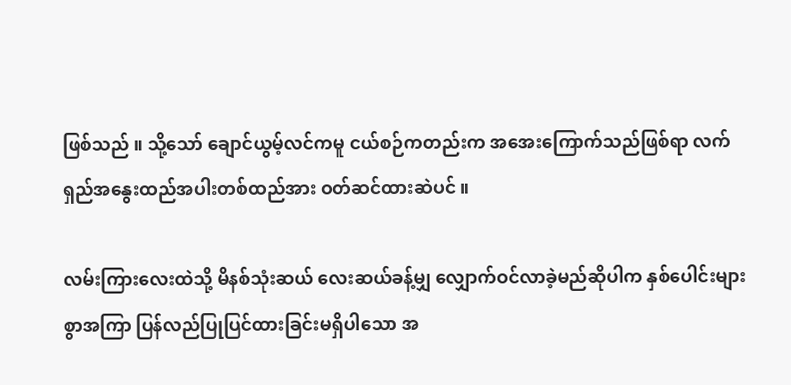ဖြစ်သည် ။ သို့သော် ချောင်ယွမ့်လင်ကမူ ငယ်စဉ်ကတည်းက အအေးကြောက်သည်ဖြစ်ရာ လက်ရှည်အနွေးထည်အပါးတစ်ထည်အား ဝတ်ဆင်ထားဆဲပင် ။

လမ်းကြားလေးထဲသို့ မိနစ်သုံးဆယ် လေးဆယ်ခန့်မျှ လျှောက်ဝင်လာခဲ့မည်ဆိုပါက နှစ်ပေါင်းများစွာအကြာ ပြန်လည်ပြုပြင်ထားခြင်းမရှိပါသော အ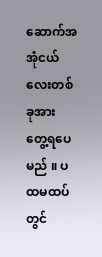ဆောက်အအုံငယ်လေးတစ်ခုအား တွေ့ရပေမည် ။ ပထမထပ်တွင်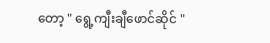တော့ " ရွေ့ကျီးချီဖောင်ဆိုင် "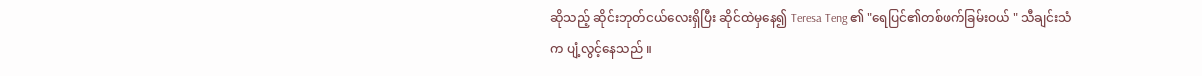ဆိုသည့် ဆိုင်းဘုတ်ငယ်လေးရှိပြီး ဆိုင်ထဲမှနေ၍ Teresa Teng ၏ "ရေပြင်၏တစ်ဖက်ခြမ်းဝယ် " သီချင်းသံက ပျံ့လွင့်နေသည် ။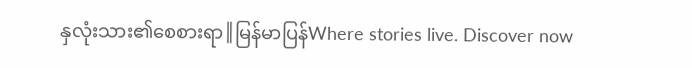နှလုံးသား၏စေစားရာ║မြန်မာပြန်Where stories live. Discover now